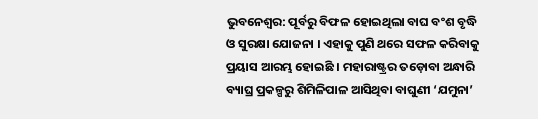ଭୁବନେଶ୍ବର: ପୂର୍ବରୁ ବିଫଳ ହୋଇଥିଲା ବାଘ ବଂଶ ବୃଦ୍ଧି ଓ ସୁରକ୍ଷା ଯୋଜନା । ଏହାକୁ ପୁଣି ଥରେ ସଫଳ କରିବାକୁ ପ୍ରୟାସ ଆରମ୍ଭ ହୋଇଛି । ମହାରାଷ୍ଟ୍ରର ତଡ଼ୋବା ଅନ୍ଧାରି ବ୍ୟାଘ୍ର ପ୍ରକଳ୍ପରୁ ଶିମିଳିପାଳ ଆସିଥିବା ବାଘୁଣୀ ‘ଯମୁନା’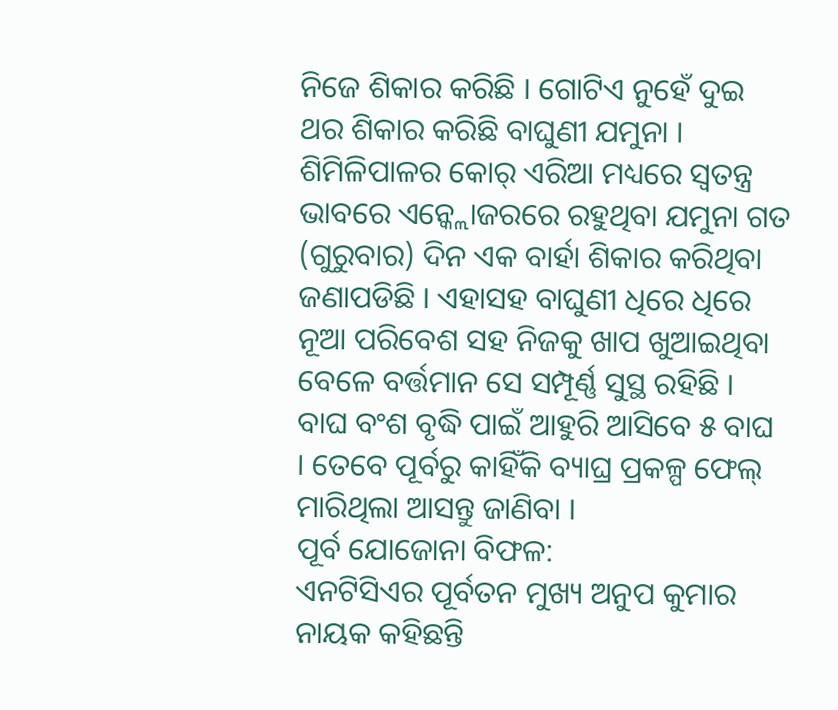ନିଜେ ଶିକାର କରିଛି । ଗୋଟିଏ ନୁହେଁ ଦୁଇ ଥର ଶିକାର କରିଛି ବାଘୁଣୀ ଯମୁନା । ଶିମିଳିପାଳର କୋର୍ ଏରିଆ ମଧ୍ୟରେ ସ୍ବତନ୍ତ୍ର ଭାବରେ ଏନ୍କ୍ଲୋଜରରେ ରହୁଥିବା ଯମୁନା ଗତ (ଗୁରୁବାର) ଦିନ ଏକ ବାର୍ହା ଶିକାର କରିଥିବା ଜଣାପଡିଛି । ଏହାସହ ବାଘୁଣୀ ଧିରେ ଧିରେ ନୂଆ ପରିବେଶ ସହ ନିଜକୁ ଖାପ ଖୁଆଇଥିବା ବେଳେ ବର୍ତ୍ତମାନ ସେ ସମ୍ପୂର୍ଣ୍ଣ ସୁସ୍ଥ ରହିଛି । ବାଘ ବଂଶ ବୃଦ୍ଧି ପାଇଁ ଆହୁରି ଆସିବେ ୫ ବାଘ । ତେବେ ପୂର୍ବରୁ କାହିଁକି ବ୍ୟାଘ୍ର ପ୍ରକଳ୍ପ ଫେଲ୍ ମାରିଥିଲା ଆସନ୍ତୁ ଜାଣିବା ।
ପୂର୍ବ ଯୋଜୋନା ବିଫଳ:
ଏନଟିସିଏର ପୂର୍ବତନ ମୁଖ୍ୟ ଅନୁପ କୁମାର ନାୟକ କହିଛନ୍ତି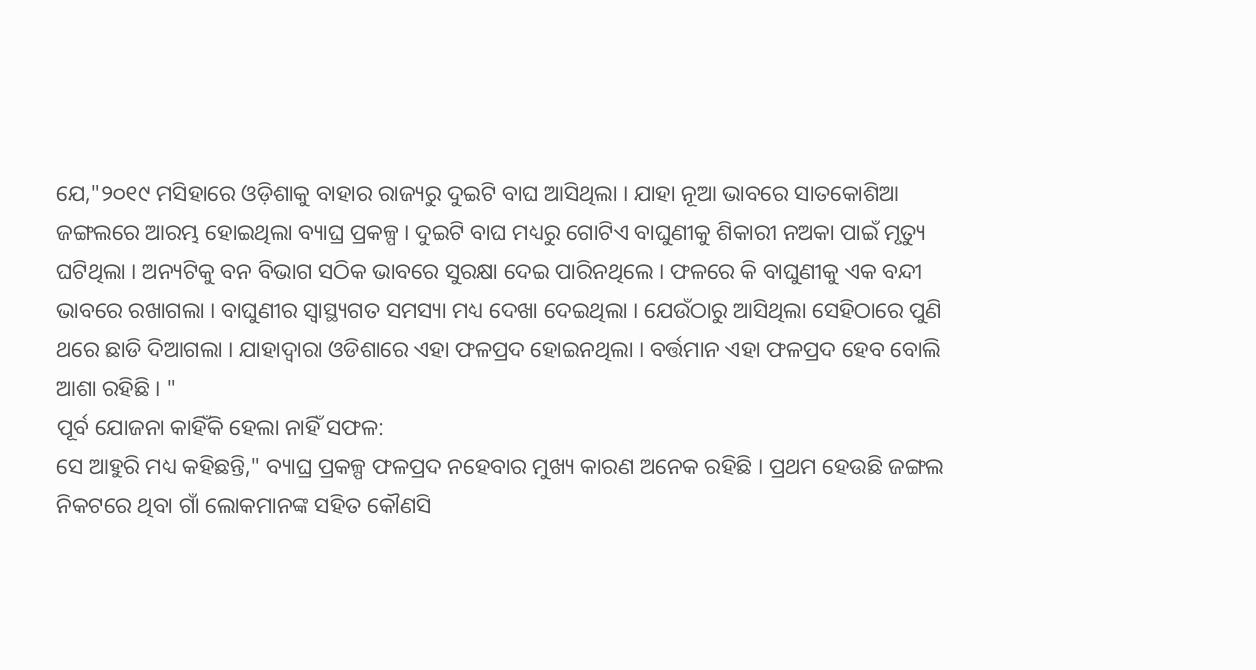ଯେ,"୨୦୧୯ ମସିହାରେ ଓଡ଼ିଶାକୁ ବାହାର ରାଜ୍ୟରୁ ଦୁଇଟି ବାଘ ଆସିଥିଲା । ଯାହା ନୂଆ ଭାବରେ ସାତକୋଶିଆ ଜଙ୍ଗଲରେ ଆରମ୍ଭ ହୋଇଥିଲା ବ୍ୟାଘ୍ର ପ୍ରକଳ୍ପ । ଦୁଇଟି ବାଘ ମଧ୍ୟରୁ ଗୋଟିଏ ବାଘୁଣୀକୁ ଶିକାରୀ ନଅକା ପାଇଁ ମୃତ୍ୟୁ ଘଟିଥିଲା । ଅନ୍ୟଟିକୁ ବନ ବିଭାଗ ସଠିକ ଭାବରେ ସୁରକ୍ଷା ଦେଇ ପାରିନଥିଲେ । ଫଳରେ କି ବାଘୁଣୀକୁ ଏକ ବନ୍ଦୀ ଭାବରେ ରଖାଗଲା । ବାଘୁଣୀର ସ୍ୱାସ୍ଥ୍ୟଗତ ସମସ୍ୟା ମଧ୍ୟ ଦେଖା ଦେଇଥିଲା । ଯେଉଁଠାରୁ ଆସିଥିଲା ସେହିଠାରେ ପୁଣି ଥରେ ଛାଡି ଦିଆଗଲା । ଯାହାଦ୍ଵାରା ଓଡିଶାରେ ଏହା ଫଳପ୍ରଦ ହୋଇନଥିଲା । ବର୍ତ୍ତମାନ ଏହା ଫଳପ୍ରଦ ହେବ ବୋଲି ଆଶା ରହିଛି । "
ପୂର୍ବ ଯୋଜନା କାହିଁକି ହେଲା ନାହିଁ ସଫଳ:
ସେ ଆହୁରି ମଧ୍ୟ କହିଛନ୍ତି," ବ୍ୟାଘ୍ର ପ୍ରକଳ୍ପ ଫଳପ୍ରଦ ନହେବାର ମୁଖ୍ୟ କାରଣ ଅନେକ ରହିଛି । ପ୍ରଥମ ହେଉଛି ଜଙ୍ଗଲ ନିକଟରେ ଥିବା ଗାଁ ଲୋକମାନଙ୍କ ସହିତ କୌଣସି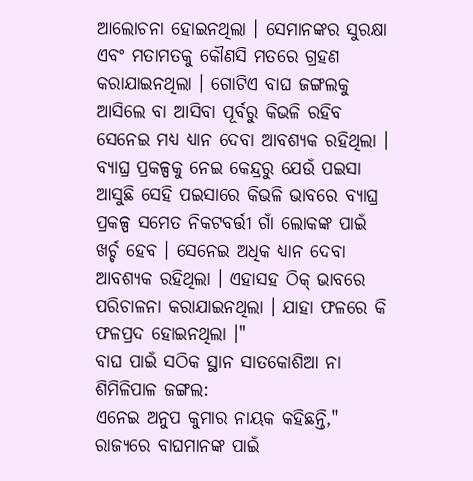ଆଲୋଚନା ହୋଇନଥିଲା । ସେମାନଙ୍କର ସୁରକ୍ଷା ଏବଂ ମତାମତକୁ କୌଣସି ମତରେ ଗ୍ରହଣ କରାଯାଇନଥିଲା । ଗୋଟିଏ ବାଘ ଜଙ୍ଗଲକୁ ଆସିଲେ ବା ଆସିବା ପୂର୍ବରୁ କିଭଳି ରହିବ ସେନେଇ ମଧ୍ୟ ଧ୍ୟାନ ଦେବା ଆବଶ୍ୟକ ରହିଥିଲା । ବ୍ୟାଘ୍ର ପ୍ରକଳ୍ପକୁ ନେଇ କେନ୍ଦ୍ରରୁ ଯେଉଁ ପଇସା ଆସୁଛି ସେହି ପଇସାରେ କିଭଳି ଭାବରେ ବ୍ୟାଘ୍ର ପ୍ରକଳ୍ପ ସମେତ ନିକଟବର୍ତ୍ତୀ ଗାଁ ଲୋକଙ୍କ ପାଇଁ ଖର୍ଚ୍ଚ ହେବ । ସେନେଇ ଅଧିକ ଧ୍ୟାନ ଦେବା ଆବଶ୍ୟକ ରହିଥିଲା । ଏହାସହ ଠିକ୍ ଭାବରେ ପରିଚାଳନା କରାଯାଇନଥିଲା । ଯାହା ଫଳରେ କି ଫଳପ୍ରଦ ହୋଇନଥିଲା ।"
ବାଘ ପାଇଁ ସଠିକ ସ୍ଥାନ ସାତକୋଶିଆ ନା ଶିମିଳିପାଳ ଜଙ୍ଗଲ:
ଏନେଇ ଅନୁପ କୁମାର ନାୟକ କହିଛନ୍ତି," ରାଜ୍ୟରେ ବାଘମାନଙ୍କ ପାଇଁ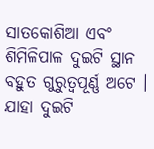ସାତକୋଶିଆ ଏବଂ ଶିମିଳିପାଳ ଦୁଇଟି ସ୍ଥାନ ବହୁତ ଗୁରୁତ୍ୱପୂର୍ଣ୍ଣ ଅଟେ । ଯାହା ଦୁଇଟି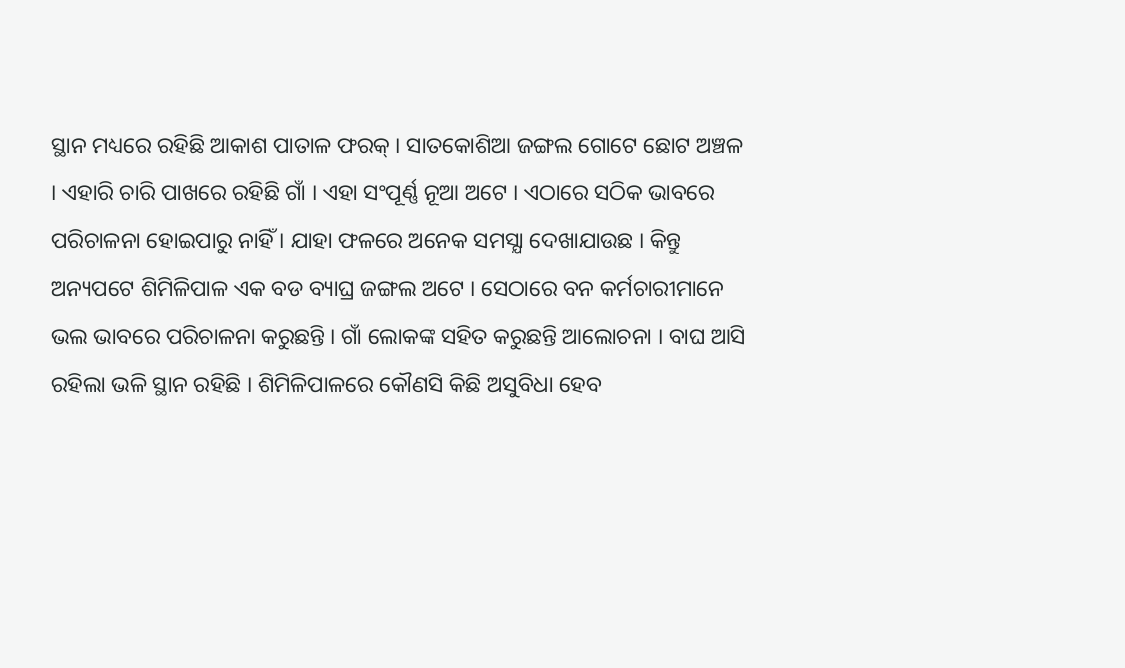ସ୍ଥାନ ମଧ୍ୟରେ ରହିଛି ଆକାଶ ପାତାଳ ଫରକ୍ । ସାତକୋଶିଆ ଜଙ୍ଗଲ ଗୋଟେ ଛୋଟ ଅଞ୍ଚଳ । ଏହାରି ଚାରି ପାଖରେ ରହିଛି ଗାଁ । ଏହା ସଂପୂର୍ଣ୍ଣ ନୂଆ ଅଟେ । ଏଠାରେ ସଠିକ ଭାବରେ ପରିଚାଳନା ହୋଇପାରୁ ନାହିଁ । ଯାହା ଫଳରେ ଅନେକ ସମସ୍ଯା ଦେଖାଯାଉଛ । କିନ୍ତୁ ଅନ୍ୟପଟେ ଶିମିଳିପାଳ ଏକ ବଡ ବ୍ୟାଘ୍ର ଜଙ୍ଗଲ ଅଟେ । ସେଠାରେ ବନ କର୍ମଚାରୀମାନେ ଭଲ ଭାବରେ ପରିଚାଳନା କରୁଛନ୍ତି । ଗାଁ ଲୋକଙ୍କ ସହିତ କରୁଛନ୍ତି ଆଲୋଚନା । ବାଘ ଆସି ରହିଲା ଭଳି ସ୍ଥାନ ରହିଛି । ଶିମିଳିପାଳରେ କୌଣସି କିଛି ଅସୁବିଧା ହେବ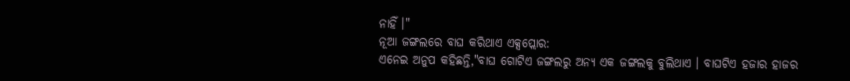ନାହିଁ ।"
ନୂଆ ଜଙ୍ଗଲରେ ବାଘ କରିଥାଏ ଏକ୍ସପ୍ଲୋର:
ଏନେଇ ଅନୁପ କହିଛନ୍ତି,"ବାଘ ଗୋଟିଏ ଜଙ୍ଗଲରୁ ଅନ୍ୟ ଏକ ଜଙ୍ଗଲକୁ ବୁଲିଥାଏ । ବାଘଟିଏ ହଜାର ହାଜର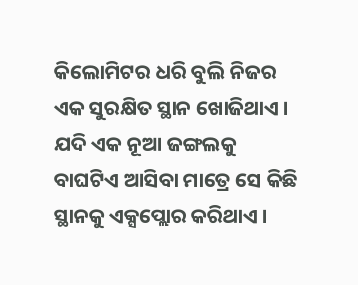କିଲୋମିଟର ଧରି ବୁଲି ନିଜର ଏକ ସୁରକ୍ଷିତ ସ୍ଥାନ ଖୋଜିଥାଏ । ଯଦି ଏକ ନୂଆ ଜଙ୍ଗଲକୁ ବାଘଟିଏ ଆସିବା ମାତ୍ରେ ସେ କିଛି ସ୍ଥାନକୁ ଏକ୍ସପ୍ଲୋର କରିଥାଏ ।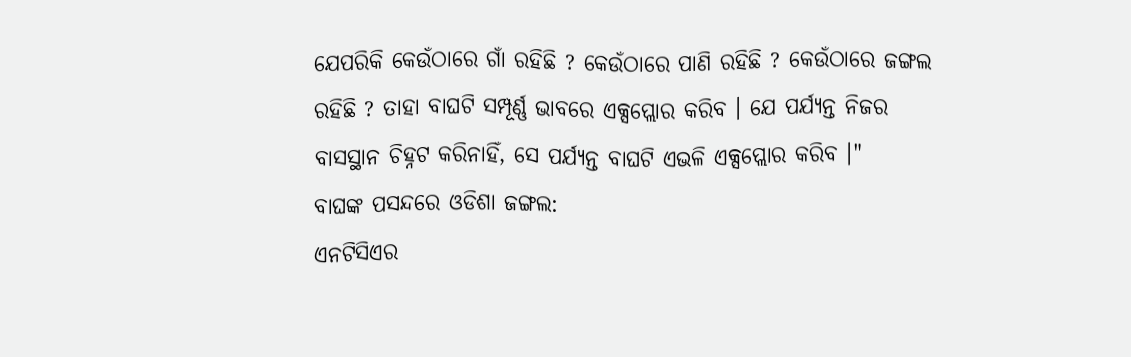ଯେପରିକି କେଉଁଠାରେ ଗାଁ ରହିଛି ? କେଉଁଠାରେ ପାଣି ରହିଛି ? କେଉଁଠାରେ ଜଙ୍ଗଲ ରହିଛି ? ତାହା ବାଘଟି ସମ୍ପୂର୍ଣ୍ଣ ଭାବରେ ଏକ୍ସପ୍ଲୋର କରିବ । ଯେ ପର୍ଯ୍ୟନ୍ତ ନିଜର ବାସସ୍ଥାନ ଚିହ୍ନଟ କରିନାହିଁ, ସେ ପର୍ଯ୍ୟନ୍ତ ବାଘଟି ଏଭଳି ଏକ୍ସପ୍ଲୋର କରିବ ।"
ବାଘଙ୍କ ପସନ୍ଦରେ ଓଡିଶା ଜଙ୍ଗଲ:
ଏନଟିସିଏର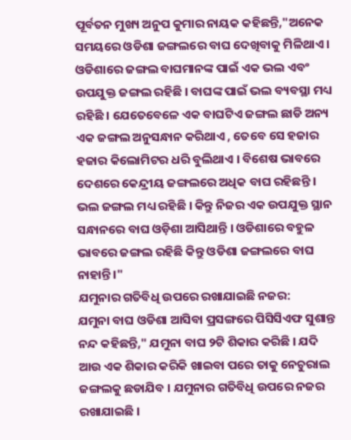ପୂର୍ବତନ ମୁଖ୍ୟ ଅନୁପ କୁମାର ନାୟକ କହିଛନ୍ତି,"ଅନେକ ସମୟରେ ଓଡିଶା ଜଙ୍ଗଲରେ ବାଘ ଦେଖିବାକୁ ମିଳିଥାଏ । ଓଡିଶାରେ ଜଙ୍ଗଲ ବାଘମାନଙ୍କ ପାଇଁ ଏକ ଭଲ ଏବଂ ଉପଯୁକ୍ତ ଜଙ୍ଗଲ ରହିଛି । ବାଘଙ୍କ ପାଇଁ ଭଲ ବ୍ୟବସ୍ଥା ମଧ୍ୟ ରହିଛି । ଯେତେବେଳେ ଏକ ବାଘଟିଏ ଜଙ୍ଗଲ ଛାଡି ଅନ୍ୟ ଏକ ଜଙ୍ଗଲ ଅନୁସନ୍ଧାନ କରିଥାଏ , ତେବେ ସେ ହଜାର ହଜାର କିଲୋମିଟର ଧରି ବୁଲିଥାଏ । ବିଶେଷ ଭାବରେ ଦେଶରେ କେନ୍ଦ୍ରୀୟ ଜଙ୍ଗଲରେ ଅଧିକ ବାଘ ରହିଛନ୍ତି । ଭଲ ଜଙ୍ଗଲ ମଧ୍ୟ ରହିଛି । କିନ୍ତୁ ନିଜର ଏକ ଉପଯୁକ୍ତ ସ୍ଥାନ ସନ୍ଧାନରେ ବାଘ ଓଡ଼ିଶା ଆସିଥାନ୍ତି । ଓଡିଶାରେ ବହୁଳ ଭାବରେ ଜଙ୍ଗଲ ରହିଛି କିନ୍ତୁ ଓଡିଶା ଜଙ୍ଗଲରେ ବାଘ ନାହାନ୍ତି ।"
ଯମୁନାର ଗତିବିଧି ଉପରେ ରଖାଯାଇଛି ନଜର:
ଯମୁନା ବାଘ ଓଡିଶା ଆସିବା ପ୍ରସଙ୍ଗରେ ପିସିସିଏଫ ସୁଶାନ୍ତ ନନ୍ଦ କହିଛନ୍ତି," ଯମୁନା ବାଘ ୨ଟି ଶିକାର କରିଛି । ଯଦି ଆଉ ଏକ ଶିକାର କରିକି ଖାଇବା ପରେ ତାକୁ ନେଚୁରାଲ ଜଙ୍ଗଲକୁ ଛଡାଯିବ । ଯମୁନାର ଗତିବିଧି ଉପରେ ନଜର ରଖାଯାଇଛି ।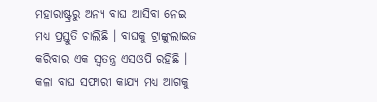ମହାରାଷ୍ଟ୍ରରୁ ଅନ୍ୟ ବାଘ ଆସିବା ନେଇ ମଧ୍ୟ ପ୍ରସ୍ତୁତି ଚାଲିଛି । ବାଘକୁ ଟ୍ରାଙ୍କୁଲାଇଜ କରିବାର ଏକ ସ୍ୱତନ୍ତ୍ର ଏସଓପି ରହିଛି । କଳା ବାଘ ସଫାରୀ କାଯ୍ୟ ମଧ୍ୟ ଆଗକୁ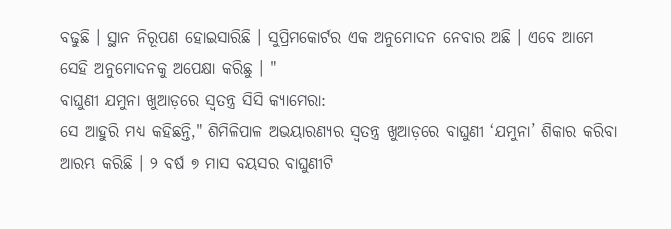ବଢୁଛି । ସ୍ଥାନ ନିରୂପଣ ହୋଇସାରିଛି । ସୁପ୍ରିମକୋର୍ଟର ଏକ ଅନୁମୋଦନ ନେବାର ଅଛି । ଏବେ ଆମେ ସେହି ଅନୁମୋଦନକୁ ଅପେକ୍ଷା କରିଛୁ । "
ବାଘୁଣୀ ଯମୁନା ଖୁଆଡ଼ରେ ସ୍ୱତନ୍ତ୍ର ସିସି କ୍ୟାମେରା:
ସେ ଆହୁରି ମଧ୍ୟ କହିଛନ୍ତି," ଶିମିଳିପାଳ ଅଭୟାରଣ୍ୟର ସ୍ବତନ୍ତ୍ର ଖୁଆଡ଼ରେ ବାଘୁଣୀ ‘ଯମୁନା’ ଶିକାର କରିବା ଆରମ୍ଭ କରିଛି । ୨ ବର୍ଷ ୭ ମାସ ବୟସର ବାଘୁଣୀଟି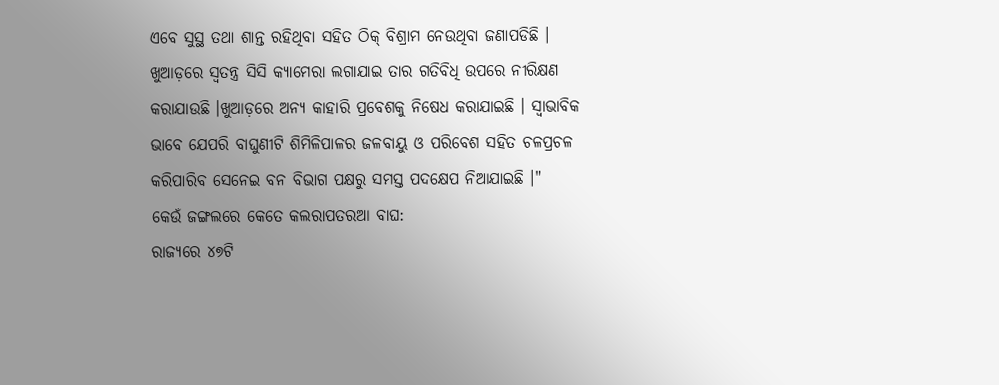ଏବେ ସୁସ୍ଥ ତଥା ଶାନ୍ତ ରହିଥିବା ସହିତ ଠିକ୍ ବିଶ୍ରାମ ନେଉଥିବା ଜଣାପଡିଛି । ଖୁଆଡ଼ରେ ସ୍ୱତନ୍ତ୍ର ସିସି କ୍ୟାମେରା ଲଗାଯାଇ ତାର ଗତିବିଧି ଉପରେ ନୀରିକ୍ଷଣ କରାଯାଉଛି ।ଖୁଆଡ଼ରେ ଅନ୍ୟ କାହାରି ପ୍ରବେଶକୁ ନିଷେଧ କରାଯାଇଛି । ସ୍ୱାଭାବିକ ଭାବେ ଯେପରି ବାଘୁଣୀଟି ଶିମିଳିପାଳର ଜଳବାୟୁ ଓ ପରିବେଶ ସହିତ ଚଳପ୍ରଚଳ କରିପାରିବ ସେନେଇ ବନ ବିଭାଗ ପକ୍ଷରୁ ସମସ୍ତ ପଦକ୍ଷେପ ନିଆଯାଇଛି ।"
କେଉଁ ଜଙ୍ଗଲରେ କେତେ କଲରାପତରଆ ବାଘ:
ରାଜ୍ୟରେ ୪୭ଟି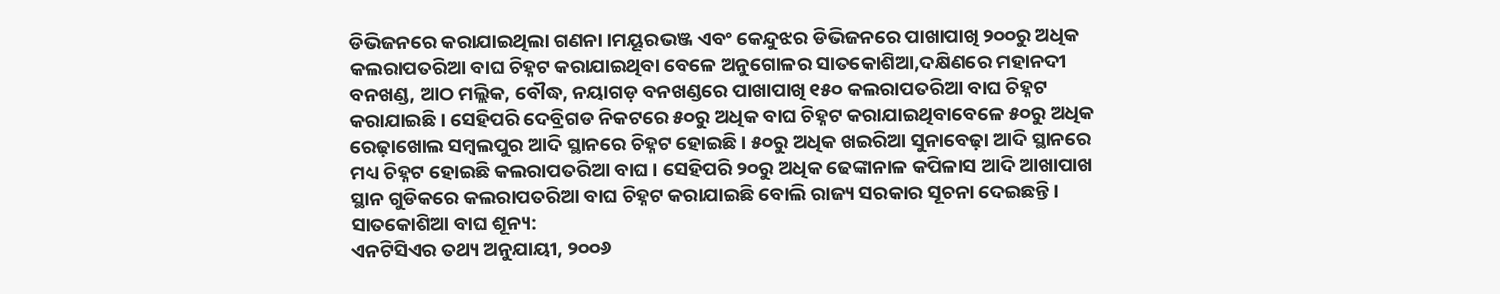ଡିଭିଜନରେ କରାଯାଇଥିଲା ଗଣନା ।ମୟୂରଭଞ୍ଜ ଏବଂ କେନ୍ଦୁଝର ଡିଭିଜନରେ ପାଖାପାଖି ୨୦୦ରୁ ଅଧିକ କଲରାପତରିଆ ବାଘ ଚିହ୍ନଟ କରାଯାଇଥିବା ବେଳେ ଅନୁଗୋଳର ସାତକୋଶିଆ,ଦକ୍ଷିଣରେ ମହାନଦୀ ବନଖଣ୍ଡ, ଆଠ ମଲ୍ଲିକ, ବୌଦ୍ଧ, ନୟାଗଡ଼ ବନଖଣ୍ଡରେ ପାଖାପାଖି ୧୫୦ କଲରାପତରିଆ ବାଘ ଚିହ୍ନଟ କରାଯାଇଛି । ସେହିପରି ଦେବ୍ରିଗଡ ନିକଟରେ ୫୦ରୁ ଅଧିକ ବାଘ ଚିହ୍ନଟ କରାଯାଇଥିବାବେଳେ ୫୦ରୁ ଅଧିକ ରେଢ଼ାଖୋଲ ସମ୍ବଲପୁର ଆଦି ସ୍ଥାନରେ ଚିହ୍ନଟ ହୋଇଛି । ୫୦ରୁ ଅଧିକ ଖଇରିଆ ସୁନାବେଢ଼ା ଆଦି ସ୍ଥାନରେ ମଧ୍ୟ ଚିହ୍ନଟ ହୋଇଛି କଲରାପତରିଆ ବାଘ । ସେହିପରି ୨୦ରୁ ଅଧିକ ଢେଙ୍କାନାଳ କପିଳାସ ଆଦି ଆଖାପାଖ ସ୍ଥାନ ଗୁଡିକରେ କଲରାପତରିଆ ବାଘ ଚିହ୍ନଟ କରାଯାଇଛି ବୋଲି ରାଜ୍ୟ ସରକାର ସୂଚନା ଦେଇଛନ୍ତି ।
ସାତକୋଶିଆ ବାଘ ଶୂନ୍ୟ:
ଏନଟିସିଏର ତଥ୍ୟ ଅନୁଯାୟୀ, ୨୦୦୬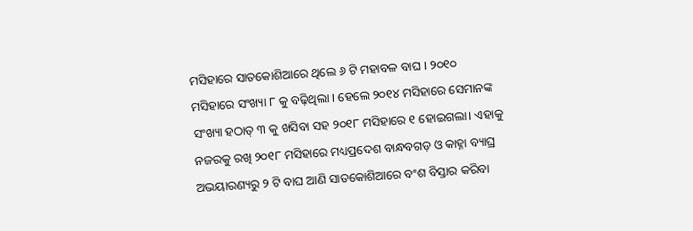ମସିହାରେ ସାତକୋଶିଆରେ ଥିଲେ ୬ ଟି ମହାବଳ ବାଘ । ୨୦୧୦ ମସିହାରେ ସଂଖ୍ୟା ୮ କୁ ବଢ଼ିଥିଲା । ହେଲେ ୨୦୧୪ ମସିହାରେ ସେମାନଙ୍କ ସଂଖ୍ୟା ହଠାତ୍ ୩ କୁ ଖସିବା ସହ ୨୦୧୮ ମସିହାରେ ୧ ହୋଇଗଲା। ଏହାକୁ ନଜରକୁ ରଖି ୨୦୧୮ ମସିହାରେ ମଧ୍ୟପ୍ରଦେଶ ବାନ୍ଧବଗଡ଼ ଓ କାହ୍ନା ବ୍ୟାଘ୍ର ଅଭୟାରଣ୍ୟରୁ ୨ ଟି ବାଘ ଆଣି ସାତକୋଶିଆରେ ବଂଶ ବିସ୍ତାର କରିବା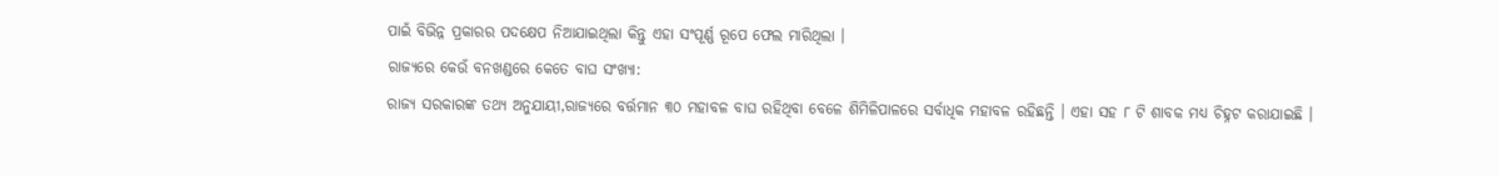ପାଇଁ ବିଭିନ୍ନ ପ୍ରକାରର ପଦକ୍ଷେପ ନିଆଯାଇଥିଲା କିନ୍ତୁ ଏହା ସଂପୂର୍ଣ୍ଣ ରୂପେ ଫେଲ ମାରିଥିଲା ।
ରାଜ୍ୟରେ କେଉଁ ବନଖଣ୍ଡରେ କେତେ ବାଘ ସଂଖ୍ୟା:
ରାଜ୍ୟ ସରକାରଙ୍କ ତଥ୍ୟ ଅନୁଯାୟୀ,ରାଜ୍ୟରେ ବର୍ତ୍ତମାନ ୩୦ ମହାବଳ ବାଘ ରହିଥିବା ବେଳେ ଶିମିଳିପାଳରେ ସର୍ବାଧିକ ମହାବଳ ରହିଛନ୍ତି । ଏହା ସହ ୮ ଟି ଶାବକ ମଧ୍ୟ ଚିହ୍ନଟ କରାଯାଇଛି ।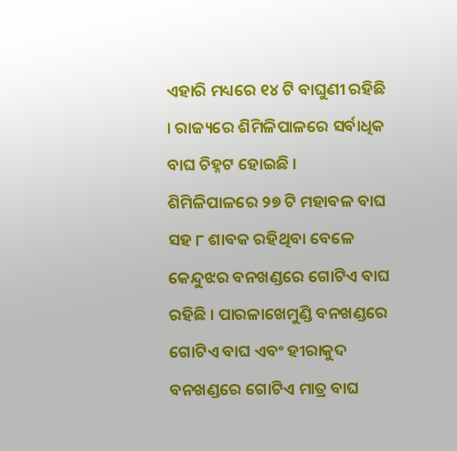ଏହାରି ମଧ୍ୟରେ ୧୪ ଟି ବାଘୁଣୀ ରହିଛି । ରାଜ୍ୟରେ ଶିମିଳିପାଳରେ ସର୍ବାଧିକ ବାଘ ଚିହ୍ନଟ ହୋଇଛି । ଶିମିଳିପାଳରେ ୨୭ ଟି ମହାବଳ ବାଘ ସହ ୮ ଶାବକ ରହିଥିବା ବେଳେ କେନ୍ଦୁଝର ବନଖଣ୍ଡରେ ଗୋଟିଏ ବାଘ ରହିଛି । ପାରଳାଖେମୁଣ୍ଡି ବନଖଣ୍ଡରେ ଗୋଟିଏ ବାଘ ଏବଂ ହୀରାକୁଦ ବନଖଣ୍ଡରେ ଗୋଟିଏ ମାତ୍ର ବାଘ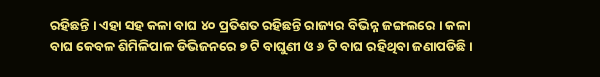ରହିଛନ୍ତି । ଏହା ସହ କଳା ବାଘ ୪୦ ପ୍ରତିଶତ ରହିଛନ୍ତି ରାଜ୍ୟର ବିଭିନ୍ନ ଜଙ୍ଗଲରେ । କଳା ବାଘ କେବଳ ଶିମିଳିପାଳ ଡିଭିଜନରେ ୭ ଟି ବାଘୁଣୀ ଓ ୬ ଟି ବାଘ ରହିଥିବା ଜଣାପଡିଛି।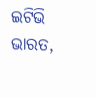ଇଟିଭି ଭାରତ,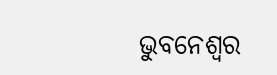ଭୁବନେଶ୍ବର